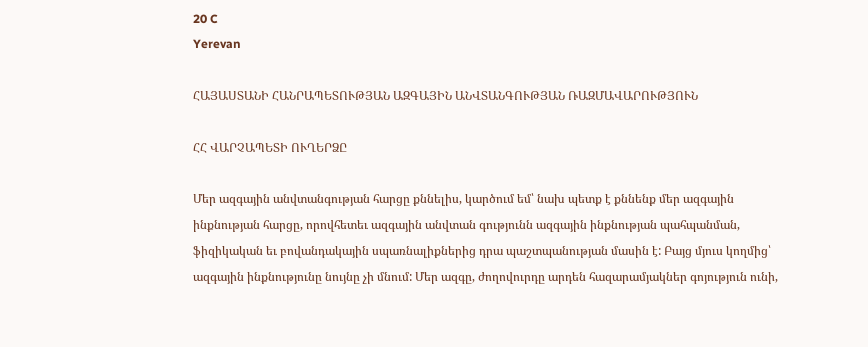20 C
Yerevan

ՀԱՅԱՍՏԱՆԻ ՀԱՆՐԱՊԵՏՈՒԹՅԱՆ ԱԶԳԱՅԻՆ ԱՆՎՏԱՆԳՈՒԹՅԱՆ ՌԱԶՄԱՎԱՐՈՒԹՅՈՒՆ

ՀՀ ՎԱՐՉԱՊԵՏԻ ՈՒՂԵՐՁԸ

Մեր ազգային անվտանգության հարցը քննելիս, կարծում եմ՝ նախ պետք է քննենք մեր ազգային ինքնության հարցը, որովհետեւ ազգային անվտան գությունն ազգային ինքնության պահպանման, ֆիզիկական եւ բովանդակային սպառնալիքներից դրա պաշտպանության մասին է: Բայց մյուս կողմից՝ ազգային ինքնությունը նույնը չի մնում: Մեր ազգը, ժողովուրդը արդեն հազարամյակներ գոյություն ունի,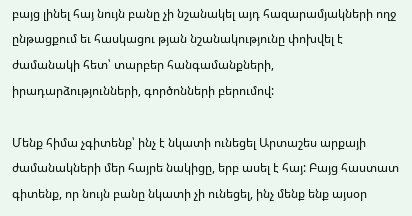բայց լինել հայ նույն բանը չի նշանակել այդ հազարամյակների ողջ ընթացքում եւ հասկացու թյան նշանակությունը փոխվել է ժամանակի հետ՝ տարբեր հանգամանքների, իրադարձությունների, գործոնների բերումով:

Մենք հիմա չգիտենք՝ ինչ է նկատի ունեցել Արտաշես արքայի ժամանակների մեր հայրե նակիցը, երբ ասել է հայ: Բայց հաստատ գիտենք, որ նույն բանը նկատի չի ունեցել, ինչ մենք ենք այսօր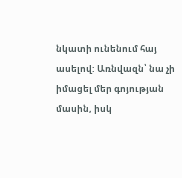նկատի ունենում հայ ասելով: Առնվազն՝ նա չի իմացել մեր գոյության մասին, իսկ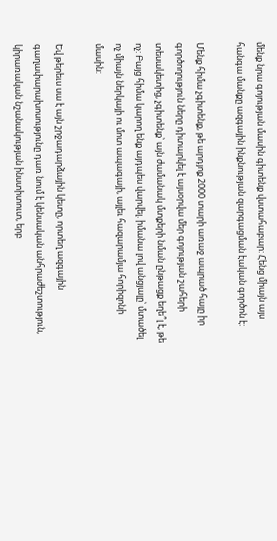մենք նրա գոյության մասին գիտենք վստահաբար: Հենց միայն այս հանգա մանքը ազգային ինքնության զարգացման էական գործոն է:

Մենք հիմա չգիտենք, թե արդյոք 2000 տարի առաջ ապրած հայը իր գործողություն ները դիտարկել է այսօրվա մեր գոյության շահերի տեսակետից, չգիտենք՝ այն ժամանակ մտքերի նման ընթացք եղե՞լ է, թե ոչ: Բայց հիմա կարող ենք այդպես վարվել. իմանա լով անցյալը՝ մտածել ոչ միայն ներկայի ու մոտ ապագայի, այլեւ հազարամյա հորիզոնի մասին:

Եվ թերեւս սա է այն շրջադարձային կետը, որտեղ ազգային գաղափարախոսությունը դառ նում է կենսական անհրաժեշտություն, կիրառական նշանակության ինստիտուտ, երբ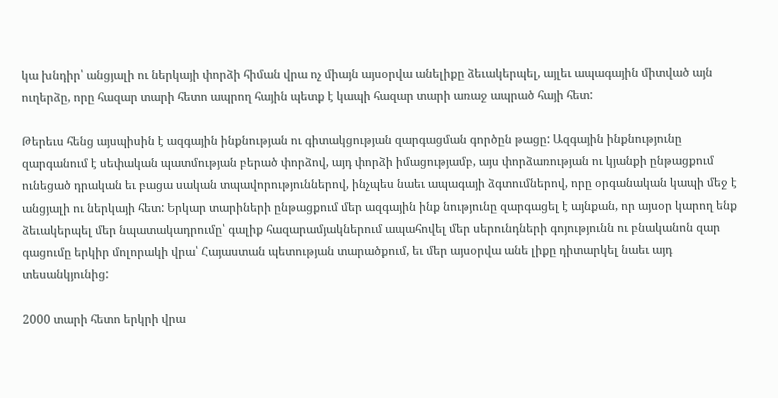կա խնդիր՝ անցյալի ու ներկայի փորձի հիման վրա ոչ միայն այսօրվա անելիքը ձեւակերպել, այլեւ ապագային միտված այն ուղերձը, որը հազար տարի հետո ապրող հային պետք է կապի հազար տարի առաջ ապրած հայի հետ:

Թերեւս հենց այսպիսին է ազգային ինքնության ու գիտակցության զարգացման գործըն թացը: Ազգային ինքնությունը զարգանում է սեփական պատմության բերած փորձով, այդ փորձի իմացությամբ, այս փորձառության ու կյանքի ընթացքում ունեցած դրական եւ բացա սական տպավորություններով, ինչպես նաեւ ապագայի ձգտումներով, որը օրգանական կապի մեջ է անցյալի ու ներկայի հետ: Երկար տարիների ընթացքում մեր ազգային ինք նությունը զարգացել է այնքան, որ այսօր կարող ենք ձեւակերպել մեր նպատակադրումը՝ գալիք հազարամյակներում ապահովել մեր սերունդների գոյությունն ու բնականոն զար գացումը երկիր մոլորակի վրա՝ Հայաստան պետության տարածքում, եւ մեր այսօրվա անե լիքը դիտարկել նաեւ այդ տեսանկյունից:

2000 տարի հետո երկրի վրա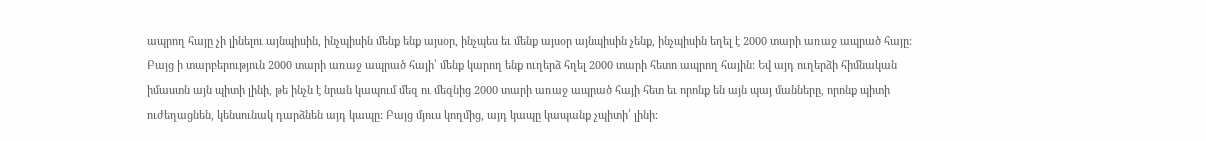ապրող հայը չի լինելու այնպիսին, ինչպիսին մենք ենք այսօր, ինչպես եւ մենք այսօր այնպիսին չենք, ինչպիսին եղել է 2000 տարի առաջ ապրած հայը: Բայց ի տարբերություն 2000 տարի առաջ ապրած հայի՝ մենք կարող ենք ուղերձ հղել 2000 տարի հետո ապրող հային: Եվ այդ ուղերձի հիմնական իմաստն այն պիտի լինի, թե ինչն է նրան կապում մեզ ու մեզնից 2000 տարի առաջ ապրած հայի հետ եւ որոնք են այն պայ մանները, որոնք պիտի ուժեղացնեն, կենսունակ դարձնեն այդ կապը: Բայց մյուս կողմից, այդ կապը կապանք չպիտի՛ լինի: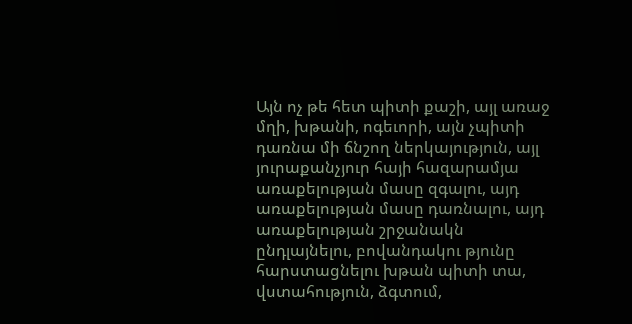Այն ոչ թե հետ պիտի քաշի, այլ առաջ մղի, խթանի, ոգեւորի, այն չպիտի դառնա մի ճնշող ներկայություն, այլ յուրաքանչյուր հայի հազարամյա առաքելության մասը զգալու, այդ առաքելության մասը դառնալու, այդ առաքելության շրջանակն ընդլայնելու, բովանդակու թյունը հարստացնելու խթան պիտի տա, վստահություն, ձգտում,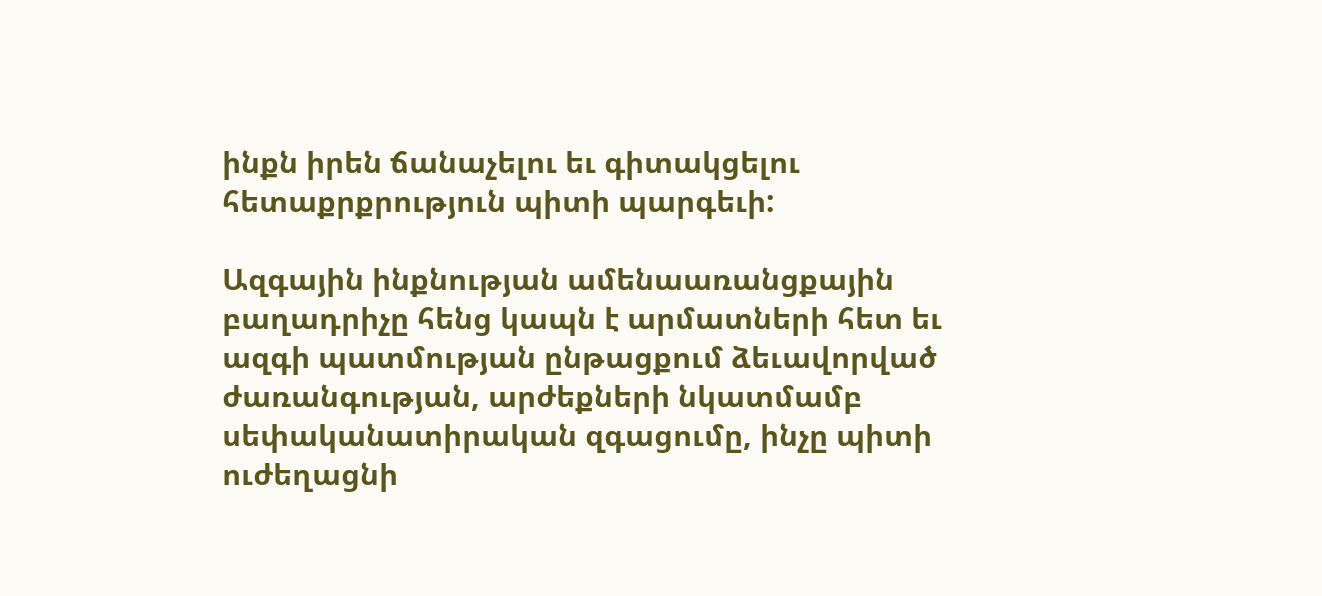ինքն իրեն ճանաչելու եւ գիտակցելու հետաքրքրություն պիտի պարգեւի:

Ազգային ինքնության ամենաառանցքային բաղադրիչը հենց կապն է արմատների հետ եւ ազգի պատմության ընթացքում ձեւավորված ժառանգության, արժեքների նկատմամբ սեփականատիրական զգացումը, ինչը պիտի ուժեղացնի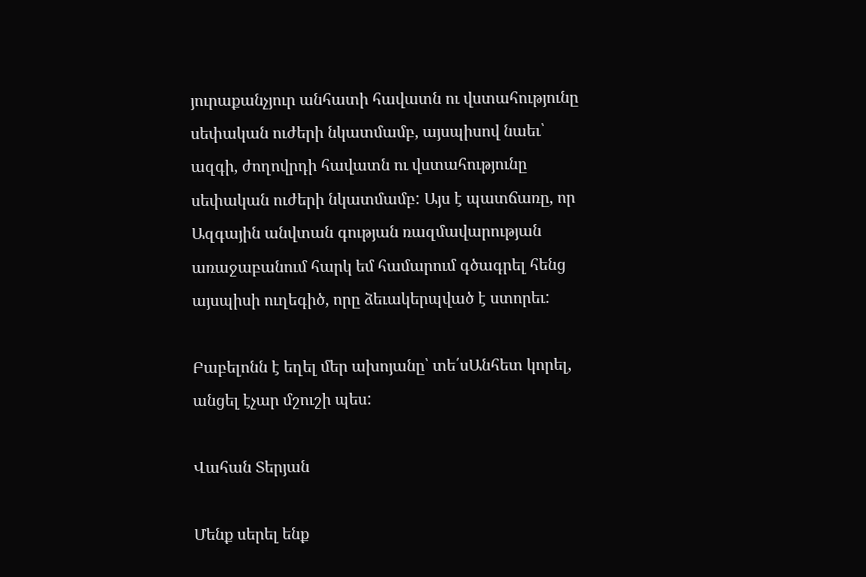յուրաքանչյուր անհատի հավատն ու վստահությունը սեփական ուժերի նկատմամբ, այսպիսով նաեւ՝ ազգի, ժողովրդի հավատն ու վստահությունը սեփական ուժերի նկատմամբ: Այս է պատճառը, որ Ազգային անվտան գության ռազմավարության առաջաբանում հարկ եմ համարում գծագրել հենց այսպիսի ուղեգիծ, որը ձեւակերպված է ստորեւ:

Բաբելոնն է եղել մեր ախոյանը՝ տե՛սԱնհետ կորել, անցել էչար մշուշի պես:

Վահան Տերյան

Մենք սերել ենք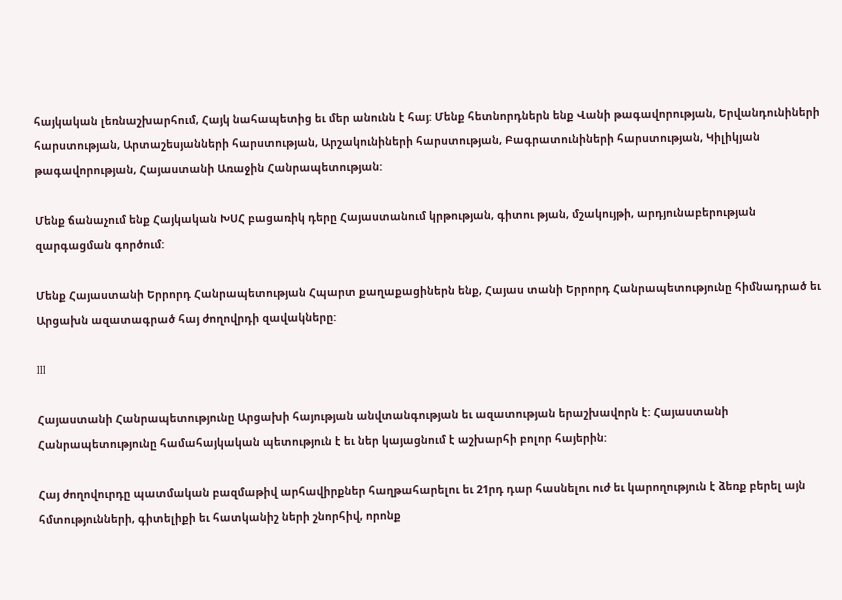հայկական լեռնաշխարհում, Հայկ նահապետից եւ մեր անունն է հայ: Մենք հետնորդներն ենք Վանի թագավորության, Երվանդունիների հարստության, Արտաշեսյանների հարստության, Արշակունիների հարստության, Բագրատունիների հարստության, Կիլիկյան թագավորության, Հայաստանի Առաջին Հանրապետության:

Մենք ճանաչում ենք Հայկական ԽՍՀ բացառիկ դերը Հայաստանում կրթության, գիտու թյան, մշակույթի, արդյունաբերության զարգացման գործում:

Մենք Հայաստանի Երրորդ Հանրապետության Հպարտ քաղաքացիներն ենք, Հայաս տանի Երրորդ Հանրապետությունը հիմնադրած եւ Արցախն ազատագրած հայ ժողովրդի զավակները:

III

Հայաստանի Հանրապետությունը Արցախի հայության անվտանգության եւ ազատության երաշխավորն է: Հայաստանի Հանրապետությունը համահայկական պետություն է եւ ներ կայացնում է աշխարհի բոլոր հայերին:

Հայ ժողովուրդը պատմական բազմաթիվ արհավիրքներ հաղթահարելու եւ 21րդ դար հասնելու ուժ եւ կարողություն է ձեռք բերել այն հմտությունների, գիտելիքի եւ հատկանիշ ների շնորհիվ, որոնք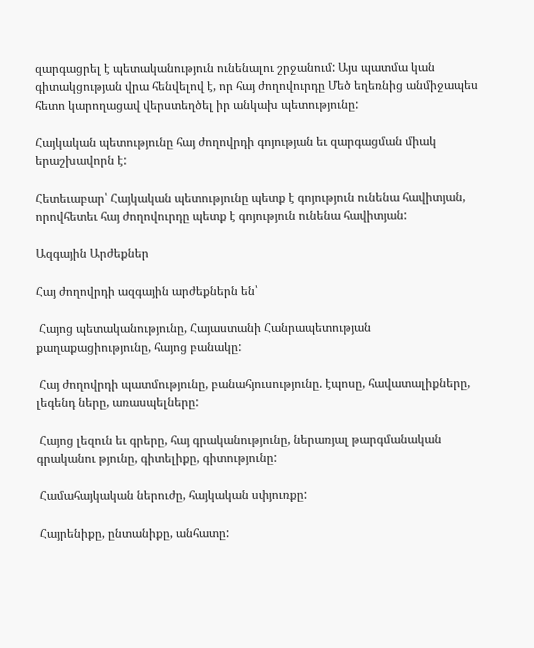զարգացրել է պետականություն ունենալու շրջանում: Այս պատմա կան գիտակցության վրա հենվելով է, որ հայ ժողովուրդը Մեծ եղեռնից անմիջապես հետո կարողացավ վերստեղծել իր անկախ պետությունը:

Հայկական պետությունը հայ ժողովրդի գոյության եւ զարգացման միակ երաշխավորն է:

Հետեւաբար՝ Հայկական պետությունը պետք է գոյություն ունենա հավիտյան, որովհետեւ հայ ժողովուրդը պետք է գոյություն ունենա հավիտյան:

Ազգային Արժեքներ

Հայ ժողովրդի ազգային արժեքներն են՝

 Հայոց պետականությունը, Հայաստանի Հանրապետության քաղաքացիությունը, հայոց բանակը:

 Հայ ժողովրդի պատմությունը, բանահյուսությունը. էպոսը, հավատալիքները, լեգենդ ները, առասպելները:

 Հայոց լեզուն եւ գրերը, հայ գրականությունը, ներառյալ թարգմանական գրականու թյունը, գիտելիքը, գիտությունը:

 Համահայկական ներուժը, հայկական սփյուռքը:

 Հայրենիքը, ընտանիքը, անհատը: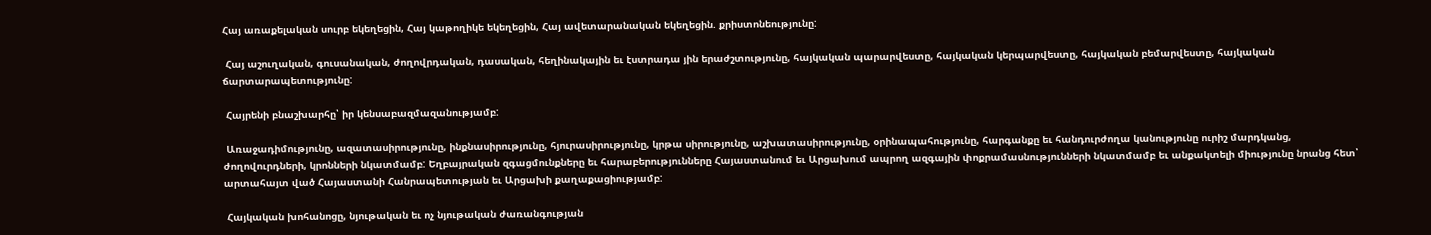Հայ առաքելական սուրբ եկեղեցին, Հայ կաթողիկե եկեղեցին, Հայ ավետարանական եկեղեցին. քրիստոնեությունը:

 Հայ աշուղական, գուսանական, ժողովրդական, դասական, հեղինակային եւ էստրադա յին երաժշտությունը, հայկական պարարվեստը, հայկական կերպարվեստը, հայկական բեմարվեստը, հայկական ճարտարապետությունը:

 Հայրենի բնաշխարհը՝ իր կենսաբազմազանությամբ:

 Առաջադիմությունը, ազատասիրությունը, ինքնասիրությունը, հյուրասիրությունը, կրթա սիրությունը, աշխատասիրությունը, օրինապահությունը, հարգանքը եւ հանդուրժողա կանությունը ուրիշ մարդկանց, ժողովուրդների, կրոնների նկատմամբ: Եղբայրական զգացմունքները եւ հարաբերությունները Հայաստանում եւ Արցախում ապրող ազգային փոքրամասնությունների նկատմամբ եւ անքակտելի միությունը նրանց հետ՝ արտահայտ ված Հայաստանի Հանրապետության եւ Արցախի քաղաքացիությամբ:

 Հայկական խոհանոցը, նյութական եւ ոչ նյութական ժառանգության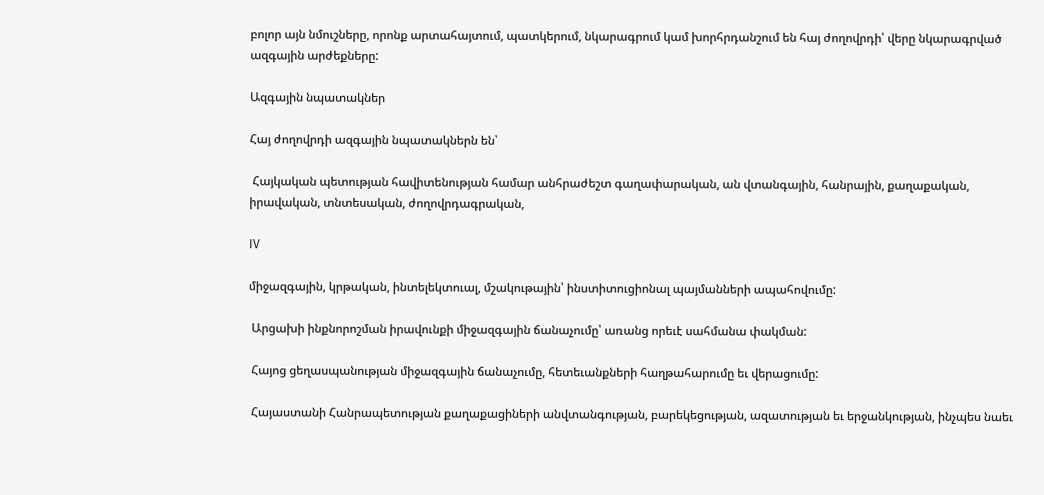բոլոր այն նմուշները, որոնք արտահայտում, պատկերում, նկարագրում կամ խորհրդանշում են հայ ժողովրդի՝ վերը նկարագրված ազգային արժեքները:

Ազգային նպատակներ

Հայ ժողովրդի ազգային նպատակներն են՝

 Հայկական պետության հավիտենության համար անհրաժեշտ գաղափարական, ան վտանգային, հանրային, քաղաքական, իրավական, տնտեսական, ժողովրդագրական,

IV

միջազգային, կրթական, ինտելեկտուալ, մշակութային՝ ինստիտուցիոնալ պայմանների ապահովումը:

 Արցախի ինքնորոշման իրավունքի միջազգային ճանաչումը՝ առանց որեւէ սահմանա փակման:

 Հայոց ցեղասպանության միջազգային ճանաչումը, հետեւանքների հաղթահարումը եւ վերացումը:

 Հայաստանի Հանրապետության քաղաքացիների անվտանգության, բարեկեցության, ազատության եւ երջանկության, ինչպես նաեւ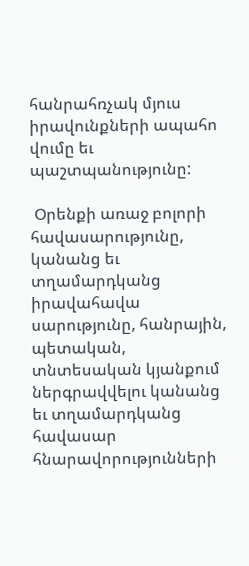հանրահռչակ մյուս իրավունքների ապահո վումը եւ պաշտպանությունը:

 Օրենքի առաջ բոլորի հավասարությունը, կանանց եւ տղամարդկանց իրավահավա սարությունը, հանրային, պետական, տնտեսական կյանքում ներգրավվելու կանանց եւ տղամարդկանց հավասար հնարավորությունների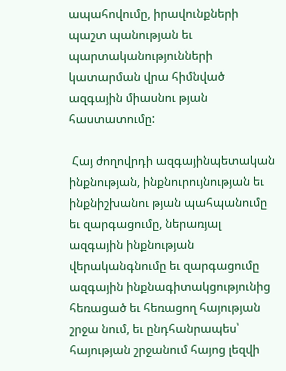ապահովումը, իրավունքների պաշտ պանության եւ պարտականությունների կատարման վրա հիմնված ազգային միասնու թյան հաստատումը:

 Հայ ժողովրդի ազգայինպետական ինքնության, ինքնուրույնության եւ ինքնիշխանու թյան պահպանումը եւ զարգացումը, ներառյալ ազգային ինքնության վերականգնումը եւ զարգացումը ազգային ինքնագիտակցությունից հեռացած եւ հեռացող հայության շրջա նում, եւ ընդհանրապես՝ հայության շրջանում հայոց լեզվի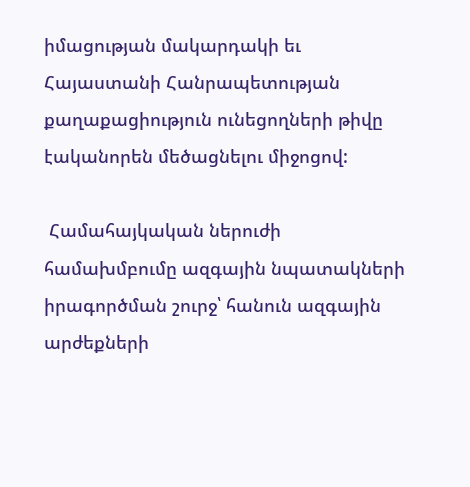իմացության մակարդակի եւ Հայաստանի Հանրապետության քաղաքացիություն ունեցողների թիվը էականորեն մեծացնելու միջոցով:

 Համահայկական ներուժի համախմբումը ազգային նպատակների իրագործման շուրջ՝ հանուն ազգային արժեքների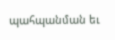պահպանման եւ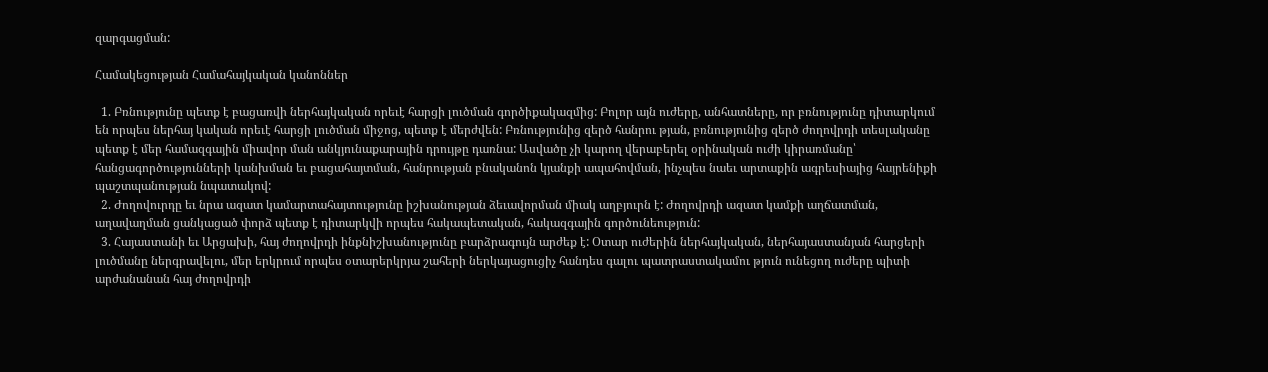զարգացման:

Համակեցության Համահայկական կանոններ

  1. Բռնությունը պետք է բացառվի ներհայկական որեւէ հարցի լուծման գործիքակազմից: Բոլոր այն ուժերը, անհատները, որ բռնությունը դիտարկում են որպես ներհայ կական որեւէ հարցի լուծման միջոց, պետք է մերժվեն: Բռնությունից զերծ հանրու թյան, բռնությունից զերծ ժողովրդի տեսլականը պետք է մեր համազգային միավոր ման անկյունաքարային դրույթը դառնա: Ասվածը չի կարող վերաբերել օրինական ուժի կիրառմանը՝ հանցագործությունների կանխման եւ բացահայտման, հանրության բնականոն կյանքի ապահովման, ինչպես նաեւ արտաքին ագրեսիայից հայրենիքի պաշտպանության նպատակով:
  2. Ժողովուրդը եւ նրա ազատ կամարտահայտությունը իշխանության ձեւավորման միակ աղբյուրն է: Ժողովրդի ազատ կամքի աղճատման, աղավաղման ցանկացած փորձ պետք է դիտարկվի որպես հակապետական, հակազգային գործունեություն:
  3. Հայաստանի եւ Արցախի, հայ ժողովրդի ինքնիշխանությունը բարձրագույն արժեք է: Օտար ուժերին ներհայկական, ներհայաստանյան հարցերի լուծմանը ներգրավելու, մեր երկրում որպես օտարերկրյա շահերի ներկայացուցիչ հանդես գալու պատրաստակամու թյուն ունեցող ուժերը պիտի արժանանան հայ ժողովրդի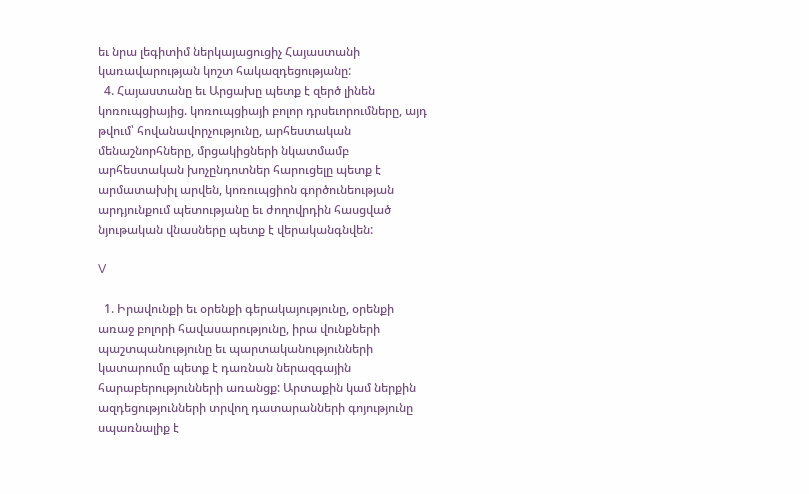եւ նրա լեգիտիմ ներկայացուցիչ Հայաստանի կառավարության կոշտ հակազդեցությանը:
  4. Հայաստանը եւ Արցախը պետք է զերծ լինեն կոռուպցիայից. կոռուպցիայի բոլոր դրսեւորումները, այդ թվում՝ հովանավորչությունը, արհեստական մենաշնորհները, մրցակիցների նկատմամբ արհեստական խոչընդոտներ հարուցելը պետք է արմատախիլ արվեն, կոռուպցիոն գործունեության արդյունքում պետությանը եւ ժողովրդին հասցված նյութական վնասները պետք է վերականգնվեն:

V

  1. Իրավունքի եւ օրենքի գերակայությունը, օրենքի առաջ բոլորի հավասարությունը, իրա վունքների պաշտպանությունը եւ պարտականությունների կատարումը պետք է դառնան ներազգային հարաբերությունների առանցք: Արտաքին կամ ներքին ազդեցությունների տրվող դատարանների գոյությունը սպառնալիք է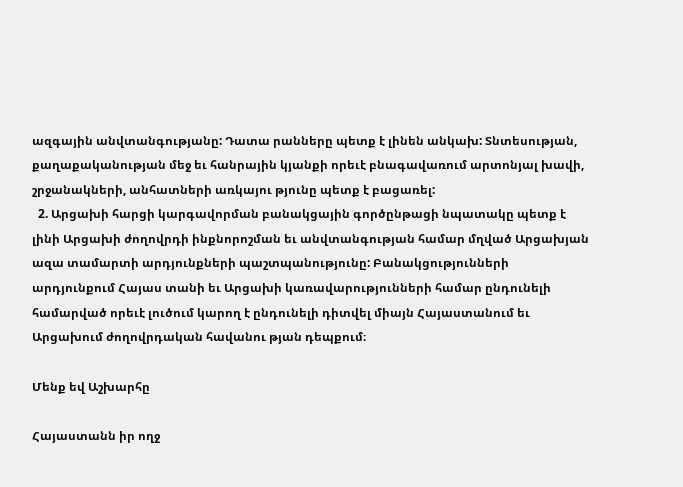ազգային անվտանգությանը: Դատա րանները պետք է լինեն անկախ: Տնտեսության, քաղաքականության մեջ եւ հանրային կյանքի որեւէ բնագավառում արտոնյալ խավի, շրջանակների, անհատների առկայու թյունը պետք է բացառել:
  2. Արցախի հարցի կարգավորման բանակցային գործընթացի նպատակը պետք է լինի Արցախի ժողովրդի ինքնորոշման եւ անվտանգության համար մղված Արցախյան ազա տամարտի արդյունքների պաշտպանությունը: Բանակցությունների արդյունքում Հայաս տանի եւ Արցախի կառավարությունների համար ընդունելի համարված որեւէ լուծում կարող է ընդունելի դիտվել միայն Հայաստանում եւ Արցախում ժողովրդական հավանու թյան դեպքում։

Մենք եվ Աշխարհը

Հայաստանն իր ողջ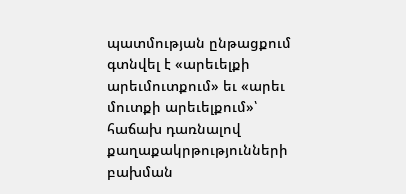պատմության ընթացքում գտնվել է «արեւելքի արեւմուտքում» եւ «արեւ մուտքի արեւելքում»՝ հաճախ դառնալով քաղաքակրթությունների բախման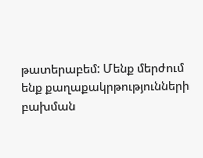թատերաբեմ: Մենք մերժում ենք քաղաքակրթությունների բախման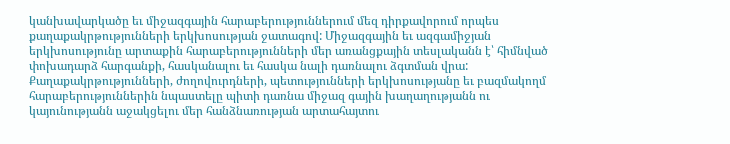կանխավարկածը եւ միջազգային հարաբերություններում մեզ դիրքավորում որպես քաղաքակրթությունների երկխոսության ջատագով: Միջազգային եւ ազգամիջյան երկխոսությունը արտաքին հարաբերությունների մեր առանցքային տեսլականն է՝ հիմնված փոխադարձ հարգանքի, հասկանալու եւ հասկա նալի դառնալու ձգտման վրա: Քաղաքակրթությունների, ժողովուրդների, պետությունների երկխոսությանը եւ բազմակողմ հարաբերություններին նպաստելը պիտի դառնա միջազ գային խաղաղությանն ու կայունությանն աջակցելու մեր հանձնառության արտահայտու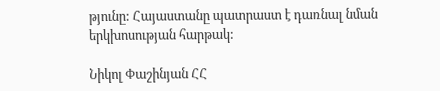թյունը: Հայաստանը պատրաստ է դառնալ նման երկխոսության հարթակ:

Նիկոլ Փաշինյան ՀՀ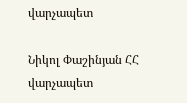վարչապետ

Նիկոլ Փաշինյան ՀՀ վարչապետ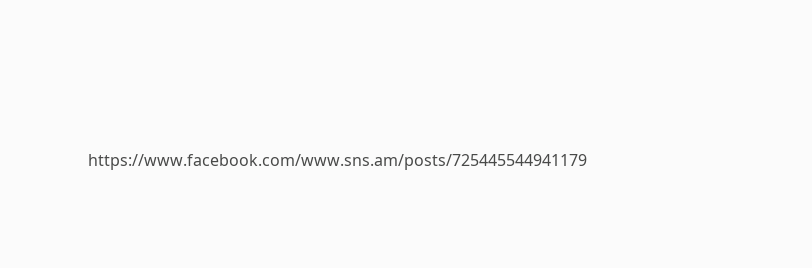https://www.facebook.com/www.sns.am/posts/725445544941179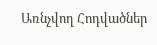Առնչվող Հոդվածներ